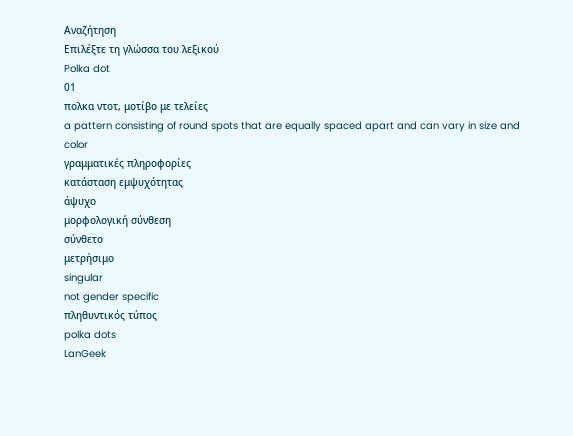Αναζήτηση
Επιλέξτε τη γλώσσα του λεξικού
Polka dot
01
πολκα ντoτ, μοτίβο με τελείες
a pattern consisting of round spots that are equally spaced apart and can vary in size and color
γραμματικές πληροφορίες
κατάσταση εμψυχότητας
άψυχο
μορφολογική σύνθεση
σύνθετο
μετρήσιμο
singular
not gender specific
πληθυντικός τύπος
polka dots
LanGeek